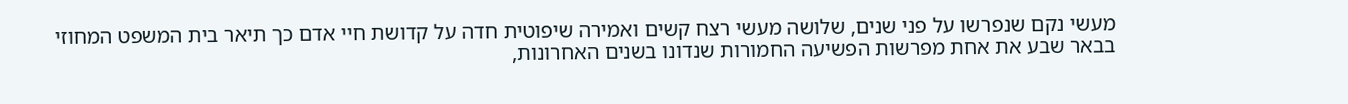מעשי נקם שנפרשו על פני שנים, שלושה מעשי רצח קשים ואמירה שיפוטית חדה על קדושת חיי אדם כך תיאר בית המשפט המחוזי בבאר שבע את אחת מפרשות הפשיעה החמורות שנדונו בשנים האחרונות,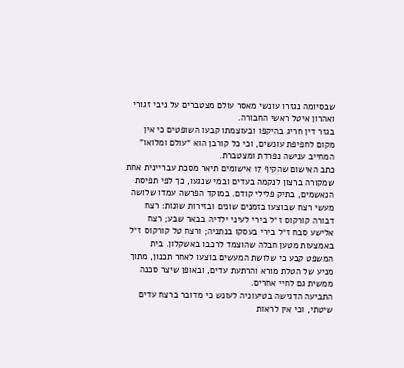שבסיומה נגזרו עונשי מאסר עולם מצטברים על ניבי זגורי ואהרון איטל ראשי החבורה.
בגזר דין חריג בהיקפו ובעוצמתו קבעו השופטים כי אין מקום לחפיפת עונשים, וכי כל קורבן הוא “עולם ומלואו” המחייב ענישה נפרדת ומצטברת.
כתב האישום שהקיף 17 אישומים תיאר מסכת עבריינית אחת שמקורה ברצון לנקמה בעדים ובמי שנגעו, כך לפי תפיסת הנאשמים, בתיק פלילי קודם. במוקד הפרשה עמדו שלושה מעשי רצח שבוצעו בזמנים שונים ובזירות שונות: רצח דבורה קורקוס ז״ל בירי לעיני ילדיה בבאר שבע; רצח אלישע סבח ז״ל בירי בעסקו בנתניה; ורצח טל קורקוס ז״ל באמצעות מטען חבלה שהוצמד לרכבו באשקלון. בית המשפט קבע כי שלושת המעשים בוצעו לאחר תכנון, מתוך מניע של הטלת מורא והרתעת עדים, ובאופן שיצר סכנה ממשית גם לחיי אחרים.
התביעה הדגישה בטיעוניה לעונש כי מדובר ברצח עדים שיטתי, וכי אין לראות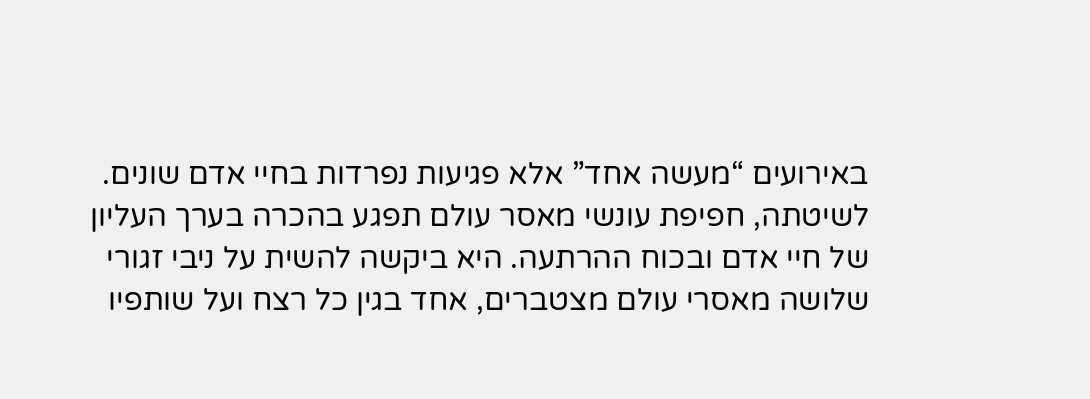באירועים “מעשה אחד” אלא פגיעות נפרדות בחיי אדם שונים. לשיטתה, חפיפת עונשי מאסר עולם תפגע בהכרה בערך העליון של חיי אדם ובכוח ההרתעה. היא ביקשה להשית על ניבי זגורי שלושה מאסרי עולם מצטברים, אחד בגין כל רצח ועל שותפיו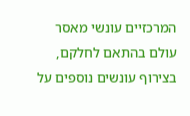המרכזיים עונשי מאסר עולם בהתאם לחלקם, בצירוף עונשים נוספים על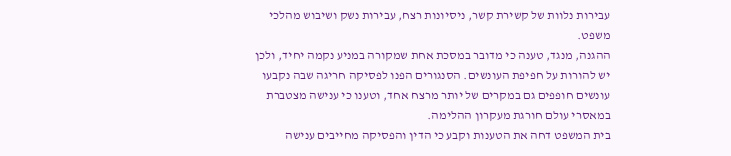עבירות נלוות של קשירת קשר, ניסיונות רצח, עבירות נשק ושיבוש מהלכי משפט.
ההגנה, מנגד, טענה כי מדובר במסכת אחת שמקורה במניע נקמה יחיד, ולכן יש להורות על חפיפת העונשים. הסנגורים הפנו לפסיקה חריגה שבה נקבעו עונשים חופפים גם במקרים של יותר מרצח אחד, וטענו כי ענישה מצטברת במאסרי עולם חורגת מעקרון ההלימה.
בית המשפט דחה את הטענות וקבע כי הדין והפסיקה מחייבים ענישה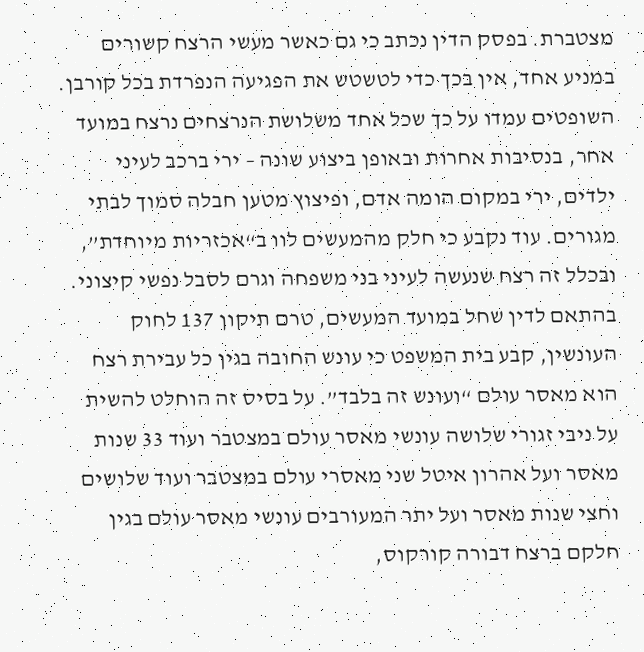מצטברת. בפסק הדין נכתב כי גם כאשר מעשי הרצח קשורים במניע אחד, אין בכך כדי לטשטש את הפגיעה הנפרדת בכל קורבן. השופטים עמדו על כך שכל אחד משלושת הנרצחים נרצח במועד אחר, בנסיבות אחרות ובאופן ביצוע שונה – ירי ברכב לעיני ילדים, ירי במקום הומה אדם, ופיצוץ מטען חבלה סמוך לבתי מגורים. עוד נקבע כי חלק מהמעשים לוו ב“אכזריות מיוחדת”, ובכלל זה רצח שנעשה לעיני בני משפחה וגרם לסבל נפשי קיצוני.
בהתאם לדין שחל במועד המעשים, טרם תיקון 137 לחוק העונשין, קבע בית המשפט כי עונש החובה בגין כל עבירת רצח הוא מאסר עולם “ועונש זה בלבד”. על בסיס זה הוחלט להשית על ניבי זגורי שלושה עונשי מאסר עולם במצטבר ועוד 33 שנות מאסר ועל אהרון איטל שני מאסרי עולם במצטבר ועוד שלושים וחצי שנות מאסר ועל יתר המעורבים עונשי מאסר עולם בגין חלקם ברצח דבורה קורקוס,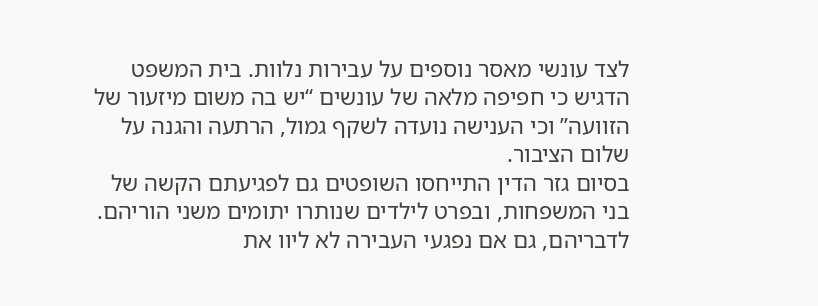לצד עונשי מאסר נוספים על עבירות נלוות. בית המשפט הדגיש כי חפיפה מלאה של עונשים “יש בה משום מיזעור של הזוועה” וכי הענישה נועדה לשקף גמול, הרתעה והגנה על שלום הציבור.
בסיום גזר הדין התייחסו השופטים גם לפגיעתם הקשה של בני המשפחות, ובפרט לילדים שנותרו יתומים משני הוריהם. לדבריהם, גם אם נפגעי העבירה לא ליוו את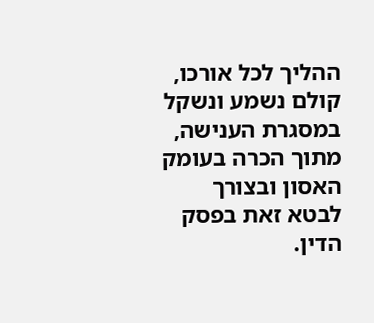ההליך לכל אורכו, קולם נשמע ונשקל במסגרת הענישה, מתוך הכרה בעומק האסון ובצורך לבטא זאת בפסק הדין.